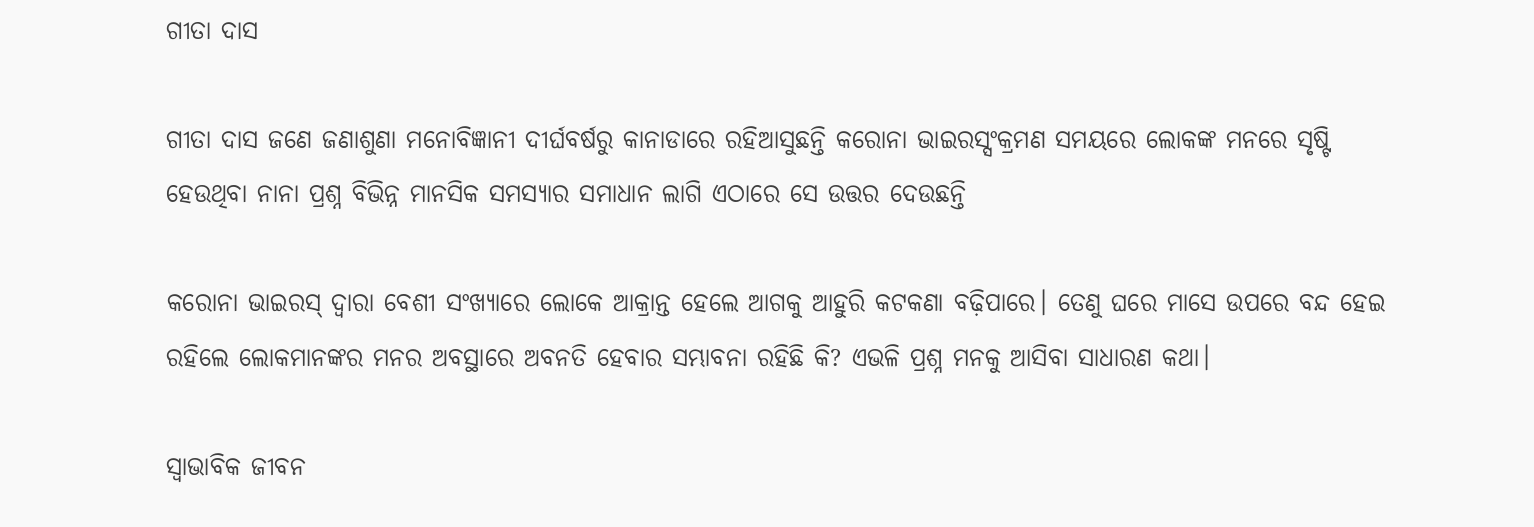ଗୀତା ଦାସ

ଗୀତା ଦାସ ଜଣେ ଜଣାଶୁଣା ମନୋବିଜ୍ଞାନୀ ଦୀର୍ଘବର୍ଷରୁ କାନାଡାରେ ରହିଆସୁଛନ୍ତି କରୋନା ଭାଇରସ୍ସଂକ୍ରମଣ ସମୟରେ ଲୋକଙ୍କ ମନରେ ସୃଷ୍ଟି ହେଉଥିବା ନାନା ପ୍ରଶ୍ନ ବିଭିନ୍ନ ମାନସିକ ସମସ୍ୟାର ସମାଧାନ ଲାଗି ଏଠାରେ ସେ ଉତ୍ତର ଦେଉଛନ୍ତି

କରୋନା ଭାଇରସ୍ ଦ୍ଵାରା ବେଶୀ ସଂଖ୍ୟାରେ ଲୋକେ ଆକ୍ରାନ୍ତ ହେଲେ ଆଗକୁ ଆହୁରି କଟକଣା ବଢ଼ିପାରେ। ତେଣୁ ଘରେ ମାସେ ଉପରେ ବନ୍ଦ ହେଇ ରହିଲେ ଲୋକମାନଙ୍କର ମନର ଅବସ୍ଥାରେ ଅବନତି ହେବାର ସମ୍ଭାବନା ରହିଛି କି? ଏଭଳି ପ୍ରଶ୍ନ ମନକୁ ଆସିବା ସାଧାରଣ କଥା।

ସ୍ଵାଭାବିକ ଜୀବନ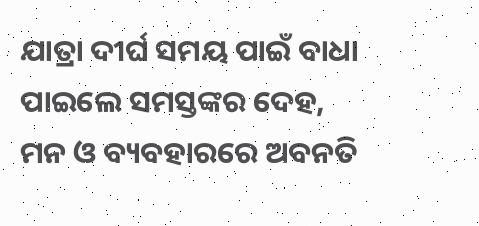ଯାତ୍ରା ଦୀର୍ଘ ସମୟ ପାଇଁ ବାଧା ପାଇଲେ ସମସ୍ତଙ୍କର ଦେହ, ମନ ଓ ବ୍ୟବହାରରେ ଅବନତି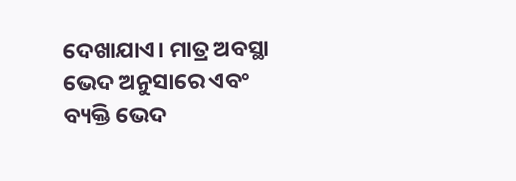ଦେଖାଯାଏ। ମାତ୍ର ଅବସ୍ଥା ଭେଦ ଅନୁସାରେ ଏବଂ ବ୍ୟକ୍ତି ଭେଦ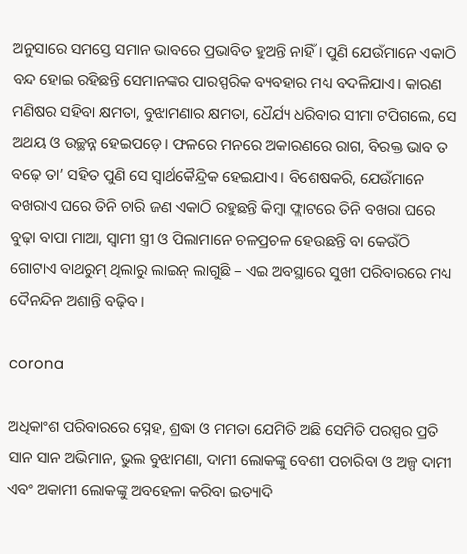ଅନୁସାରେ ସମସ୍ତେ ସମାନ ଭାବରେ ପ୍ରଭାବିତ ହୁଅନ୍ତି ନାହିଁ। ପୁଣି ଯେଉଁମାନେ ଏକାଠି ବନ୍ଦ ହୋଇ ରହିଛନ୍ତି ସେମାନଙ୍କର ପାରସ୍ପରିକ ବ୍ୟବହାର ମଧ୍ୟ ବଦଳିଯାଏ। କାରଣ ମଣିଷର ସହିବା କ୍ଷମତା, ବୁଝାମଣାର କ୍ଷମତା, ଧୈର୍ଯ୍ୟ ଧରିବାର ସୀମା ଟପିଗଲେ, ସେ ଅଥୟ ଓ ଉଚ୍ଛନ୍ନ ହେଇପଡ଼େ। ଫଳରେ ମନରେ ଅକାରଣରେ ରାଗ, ବିରକ୍ତ ଭାବ ତ ବଢ଼େ ତା’ ସହିତ ପୁଣି ସେ ସ୍ଵାର୍ଥକୈନ୍ଦ୍ରିକ ହେଇଯାଏ। ବିଶେଷକରି, ଯେଉଁମାନେ ବଖରାଏ ଘରେ ତିନି ଚାରି ଜଣ ଏକାଠି ରହୁଛନ୍ତି କିମ୍ବା ଫ୍ଲାଟରେ ତିନି ବଖରା ଘରେ ବୁଢ଼ା ବାପା ମାଆ, ସ୍ଵାମୀ ସ୍ତ୍ରୀ ଓ ପିଲାମାନେ ଚଳପ୍ରଚଳ ହେଉଛନ୍ତି ବା କେଉଁଠି ଗୋଟାଏ ବାଥରୁମ୍ ଥିଲାରୁ ଲାଇନ୍ ଲାଗୁଛି – ଏଇ ଅବସ୍ଥାରେ ସୁଖୀ ପରିବାରରେ ମଧ୍ୟ ଦୈନନ୍ଦିନ ଅଶାନ୍ତି ବଢ଼ିବ।

corona

ଅଧିକାଂଶ ପରିବାରରେ ସ୍ନେହ, ଶ୍ରଦ୍ଧା ଓ ମମତା ଯେମିତି ଅଛି ସେମିତି ପରସ୍ପର ପ୍ରତି ସାନ ସାନ ଅଭିମାନ, ଭୁଲ ବୁଝାମଣା, ଦାମୀ ଲୋକଙ୍କୁ ବେଶୀ ପଚାରିବା ଓ ଅଳ୍ପ ଦାମୀ ଏବଂ ଅକାମୀ ଲୋକଙ୍କୁ ଅବହେଳା କରିବା ଇତ୍ୟାଦି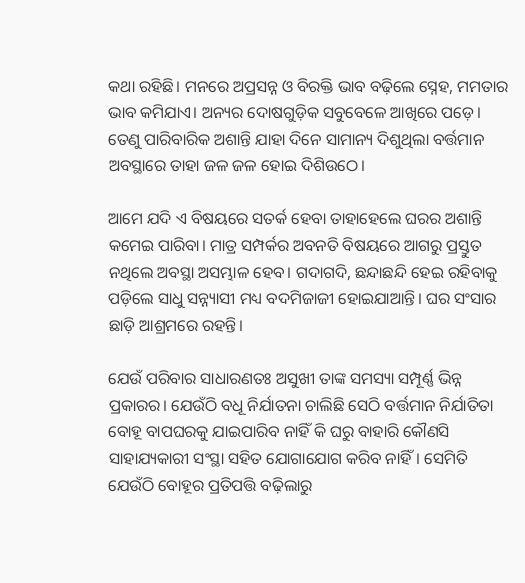କଥା ରହିଛି। ମନରେ ଅପ୍ରସନ୍ନ ଓ ବିରକ୍ତି ଭାବ ବଢ଼ିଲେ ସ୍ନେହ, ମମତାର ଭାବ କମିଯାଏ। ଅନ୍ୟର ଦୋଷଗୁଡ଼ିକ ସବୁବେଳେ ଆଖିରେ ପଡ଼େ। ତେଣୁ ପାରିବାରିକ ଅଶାନ୍ତି ଯାହା ଦିନେ ସାମାନ୍ୟ ଦିଶୁଥିଲା ବର୍ତ୍ତମାନ ଅବସ୍ଥାରେ ତାହା ଜଳ ଜଳ ହୋଇ ଦିଶିଉଠେ।

ଆମେ ଯଦି ଏ ବିଷୟରେ ସତର୍କ ହେବା ତାହାହେଲେ ଘରର ଅଶାନ୍ତି କମେଇ ପାରିବା। ମାତ୍ର ସମ୍ପର୍କର ଅବନତି ବିଷୟରେ ଆଗରୁ ପ୍ରସ୍ତୁତ ନଥିଲେ ଅବସ୍ଥା ଅସମ୍ଭାଳ ହେବ। ଗଦାଗଦି, ଛନ୍ଦାଛନ୍ଦି ହେଇ ରହିବାକୁ ପଡ଼ିଲେ ସାଧୁ ସନ୍ନ୍ୟାସୀ ମଧ୍ୟ ବଦମିଜାଜୀ ହୋଇଯାଆନ୍ତି। ଘର ସଂସାର ଛାଡ଼ି ଆଶ୍ରମରେ ରହନ୍ତି।

ଯେଉଁ ପରିବାର ସାଧାରଣତଃ ଅସୁଖୀ ତାଙ୍କ ସମସ୍ୟା ସମ୍ପୂର୍ଣ୍ଣ ଭିନ୍ନ ପ୍ରକାରର। ଯେଉଁଠି ବଧୂ ନିର୍ଯାତନା ଚାଲିଛି ସେଠି ବର୍ତ୍ତମାନ ନିର୍ଯାତିତା ବୋହୂ ବାପଘରକୁ ଯାଇପାରିବ ନାହିଁ କି ଘରୁ ବାହାରି କୌଣସି ସାହାଯ୍ୟକାରୀ ସଂସ୍ଥା ସହିତ ଯୋଗାଯୋଗ କରିବ ନାହିଁ। ସେମିତି ଯେଉଁଠି ବୋହୂର ପ୍ରତିପତ୍ତି ବଢ଼ିଲାରୁ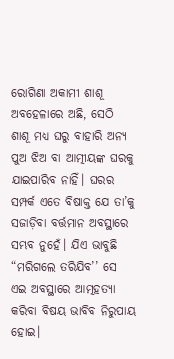ରୋଗିଣା ଅକାମୀ ଶାଶୂ ଅବହେଳାରେ ଅଛି, ସେଠି ଶାଶୂ ମଧ୍ୟ ଘରୁ ବାହାରି ଅନ୍ୟ ପୁଅ ଝିଅ ବା ଆତ୍ମୀୟଙ୍କ ଘରକୁ ଯାଇପାରିବ ନାହିଁ। ଘରର ସମ୍ପର୍କ ଏତେ ବିଷାକ୍ତ ଯେ ତା’କୁ ସଜାଡ଼ିବା ବର୍ତ୍ତମାନ ଅବସ୍ଥାରେ ସମ୍ଭବ ନୁହେଁ। ଯିଏ ଭାବୁଛି “ମରିଗଲେ ତରିଯିବ’’ ସେ ଏଇ ଅବସ୍ଥାରେ ଆତ୍ମହତ୍ୟା କରିବା ବିଷୟ ଭାବିବ ନିରୁପାୟ ହୋଇ।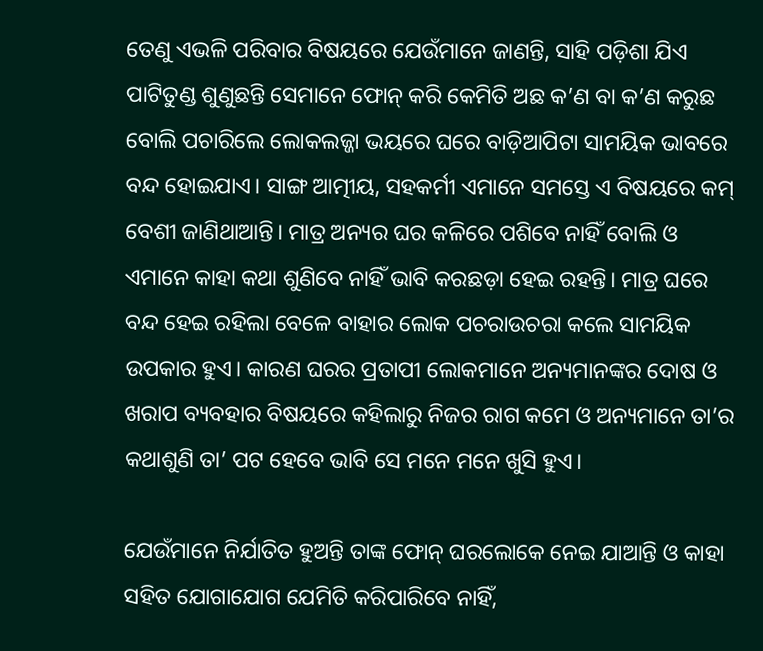ତେଣୁ ଏଭଳି ପରିବାର ବିଷୟରେ ଯେଉଁମାନେ ଜାଣନ୍ତି, ସାହି ପଡ଼ିଶା ଯିଏ ପାଟିତୁଣ୍ଡ ଶୁଣୁଛନ୍ତି ସେମାନେ ଫୋନ୍ କରି କେମିତି ଅଛ କ’ଣ ବା କ’ଣ କରୁଛ ବୋଲି ପଚାରିଲେ ଲୋକଲଜ୍ଜା ଭୟରେ ଘରେ ବାଡ଼ିଆପିଟା ସାମୟିକ ଭାବରେ ବନ୍ଦ ହୋଇଯାଏ। ସାଙ୍ଗ ଆତ୍ମୀୟ, ସହକର୍ମୀ ଏମାନେ ସମସ୍ତେ ଏ ବିଷୟରେ କମ୍‌ ବେଶୀ ଜାଣିଥାଆନ୍ତି। ମାତ୍ର ଅନ୍ୟର ଘର କଳିରେ ପଶିବେ ନାହିଁ ବୋଲି ଓ ଏମାନେ କାହା କଥା ଶୁଣିବେ ନାହିଁ ଭାବି କରଛଡ଼ା ହେଇ ରହନ୍ତି। ମାତ୍ର ଘରେ ବନ୍ଦ ହେଇ ରହିଲା ବେଳେ ବାହାର ଲୋକ ପଚରାଉଚରା କଲେ ସାମୟିକ ଉପକାର ହୁଏ। କାରଣ ଘରର ପ୍ରତାପୀ ଲୋକମାନେ ଅନ୍ୟମାନଙ୍କର ଦୋଷ ଓ ଖରାପ ବ୍ୟବହାର ବିଷୟରେ କହିଲାରୁ ନିଜର ରାଗ କମେ ଓ ଅନ୍ୟମାନେ ତା’ର କଥାଶୁଣି ତା’ ପଟ ହେବେ ଭାବି ସେ ମନେ ମନେ ଖୁସି ହୁଏ।

ଯେଉଁମାନେ ନିର୍ଯାତିତ ହୁଅନ୍ତି ତାଙ୍କ ଫୋନ୍ ଘରଲୋକେ ନେଇ ଯାଆନ୍ତି ଓ କାହା ସହିତ ଯୋଗାଯୋଗ ଯେମିତି କରିପାରିବେ ନାହିଁ,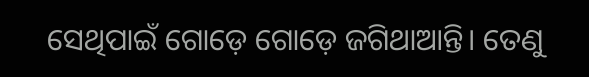ସେଥିପାଇଁ ଗୋଡ଼େ ଗୋଡ଼େ ଜଗିଥାଆନ୍ତି। ତେଣୁ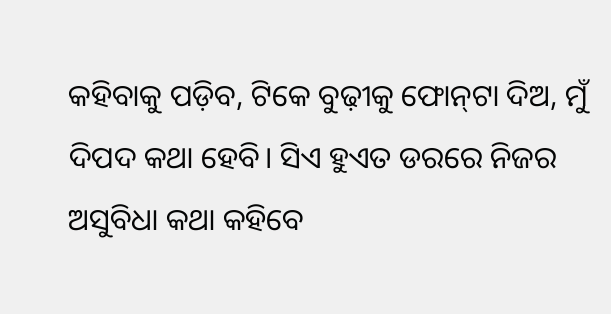କହିବାକୁ ପଡ଼ିବ, ଟିକେ ବୁଢ଼ୀକୁ ଫୋନ୍‌ଟା ଦିଅ, ମୁଁ ଦିପଦ କଥା ହେବି। ସିଏ ହୁଏତ ଡରରେ ନିଜର ଅସୁବିଧା କଥା କହିବେ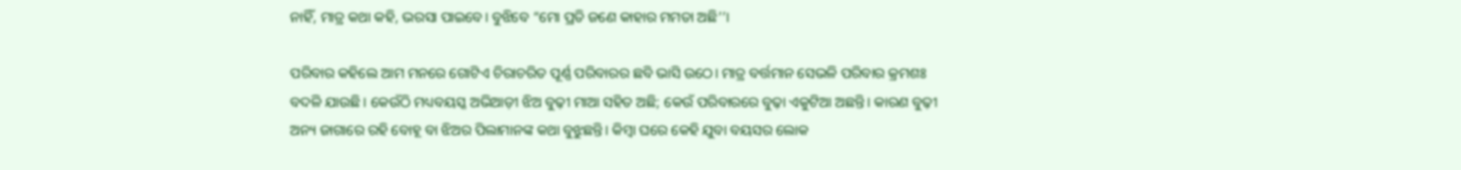ନାହିଁ, ମାତ୍ର କଥା କହି, ଭରସା ପାଇବେ। ବୁଝିବେ “ମୋ ପ୍ରତି ଜଣେ କାହାର ମମତା ଅଛି’’।

ପରିବାର କହିଲେ ଆମ ମନରେ ଗୋଟିଏ ଚିରାଚରିତ ପୂର୍ଣ୍ଣ ପରିବାରର ଛବି ଭାସି ଉଠେ। ମାତ୍ର ବର୍ତ୍ତମାନ ସେଭଳି ପରିବାର କ୍ରମଶଃ ବଦଳି ଯାଉଛି। କେଉଁଠି ମଧ୍ୟବୟସ୍କ ଅଭିଆଡ଼ୀ ଝିଅ ବୁଢ଼ୀ ମାଆ ସହିତ ଅଛି; କେଉଁ ପରିବାରରେ ବୁଢ଼ା ଏକୁଟିଆ ଅଛନ୍ତି। କାରଣ ବୁଢ଼ୀ ଅନ୍ୟ ଜାଗାରେ ରହି ବୋହୂ ବା ଝିଅର ପିଲାମାନଙ୍କ କଥା ବୁଝୁଛନ୍ତି। କିମ୍ବା ଘରେ କେହି ଯୁବା ବୟସର ଲୋକ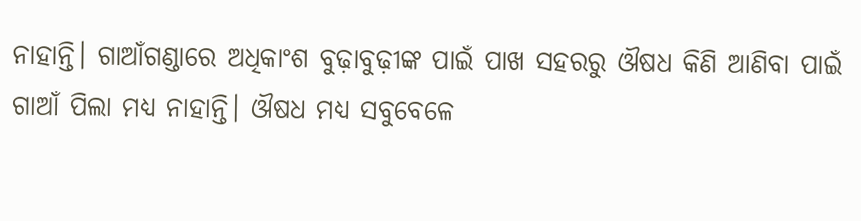ନାହାନ୍ତି। ଗାଆଁଗଣ୍ଡାରେ ଅଧିକାଂଶ ବୁଢ଼ାବୁଢ଼ୀଙ୍କ ପାଇଁ ପାଖ ସହରରୁ ଔଷଧ କିଣି ଆଣିବା ପାଇଁ ଗାଆଁ ପିଲା ମଧ୍ୟ ନାହାନ୍ତି। ଔଷଧ ମଧ୍ୟ ସବୁବେଳେ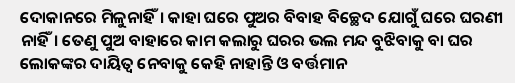ଦୋକାନରେ ମିଳୁନାହିଁ। କାହା ଘରେ ପୁଅର ବିବାହ ବିଚ୍ଛେଦ ଯୋଗୁଁ ଘରେ ଘରଣୀ ନାହିଁ। ତେଣୁ ପୁଅ ବାହାରେ କାମ କଲାରୁ ଘରର ଭଲ ମନ୍ଦ ବୁଝିବାକୁ ବା ଘର ଲୋକଙ୍କର ଦାୟିତ୍ଵ ନେବାକୁ କେହି ନାହାନ୍ତି ଓ ବର୍ତ୍ତମାନ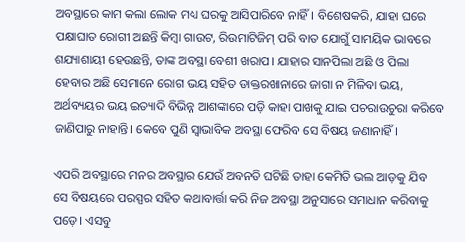ଅବସ୍ଥାରେ କାମ କଲା ଲୋକ ମଧ୍ୟ ଘରକୁ ଆସିପାରିବେ ନାହିଁ। ବିଶେଷକରି, ଯାହା ଘରେ ପକ୍ଷାଘାତ ରୋଗୀ ଅଛନ୍ତି କିମ୍ବା ଗାଉଟ, ରିଉମାଟିଜିମ୍ ପରି ବାତ ଯୋଗୁଁ ସାମୟିକ ଭାବରେ ଶଯ୍ୟାଶାୟୀ ହେଉଛନ୍ତି, ତାଙ୍କ ଅବସ୍ଥା ବେଶୀ ଖରାପ। ଯାହାର ସାନପିଲା ଅଛି ଓ ପିଲା ହେବାର ଅଛି ସେମାନେ ରୋଗ ଭୟ ସହିତ ଡାକ୍ତରଖାନାରେ ଜାଗା ନ ମିଳିବା ଭୟ, ଅର୍ଥବ୍ୟୟର ଭୟ ଇତ୍ୟାଦି ବିଭିନ୍ନ ଆଶଙ୍କାରେ ପଡ଼ି କାହା ପାଖକୁ ଯାଇ ପଚରାଉଚୁରା କରିବେ ଜାଣିପାରୁ ନାହାନ୍ତି। କେବେ ପୁଣି ସ୍ଵାଭାବିକ ଅବସ୍ଥା ଫେରିବ ସେ ବିଷୟ ଜଣାନାହିଁ।

ଏପରି ଅବସ୍ଥାରେ ମନର ଅବସ୍ଥାର ଯେଉଁ ଅବନତି ଘଟିଛି ତାହା କେମିତି ଭଲ ଆଡ଼କୁ ଯିବ ସେ ବିଷୟରେ ପରସ୍ପର ସହିତ କଥାବାର୍ତ୍ତା କରି ନିଜ ଅବସ୍ଥା ଅନୁସାରେ ସମାଧାନ କରିବାକୁ ପଡ଼େ। ଏସବୁ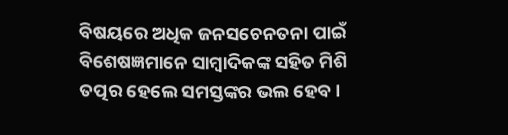ବିଷୟରେ ଅଧିକ ଜନସଚେନତନା ପାଇଁ ବିଶେଷଜ୍ଞମାନେ ସାମ୍ବାଦିକଙ୍କ ସହିତ ମିଶି ତତ୍ପର ହେଲେ ସମସ୍ତଙ୍କର ଭଲ ହେବ।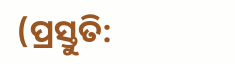(ପ୍ରସ୍ତୁତି: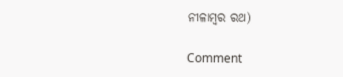ନୀଳାମ୍ବର ରଥ)

Comment